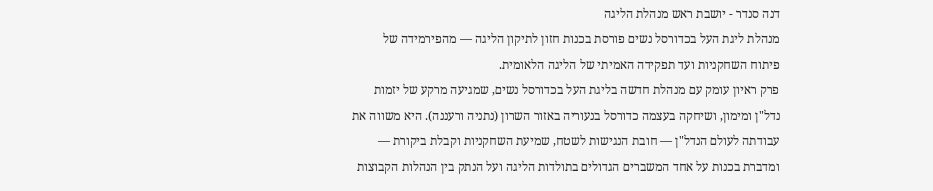דנה סנדר - יושבת ראש מנהלת הליגה
מנהלת ליגת העל בכדורסל נשים פורסת בכנות חזון לתיקון הליגה — מהפירמידה של פיתוח השחקניות ועד תפקידה האמיתי של הליגה הלאומית.
פרק ראיון עומק עם מנהלת חדשה בליגת העל בכדורסל נשים, שמגיעה מרקע של יזמות נדל"ן ומימון, ושיחקה בעצמה כדורסל בנעוריה באזור השרון (נתניה ורעננה). היא משווה את עבודתה לעולם הנדל"ן — חובת הנגישות לשטח, שמיעת השחקניות וקבלת ביקורת — ומדברת בכנות על אחד המשברים הגדולים בתולדות הליגה ועל הנתק בין הנהלות הקבוצות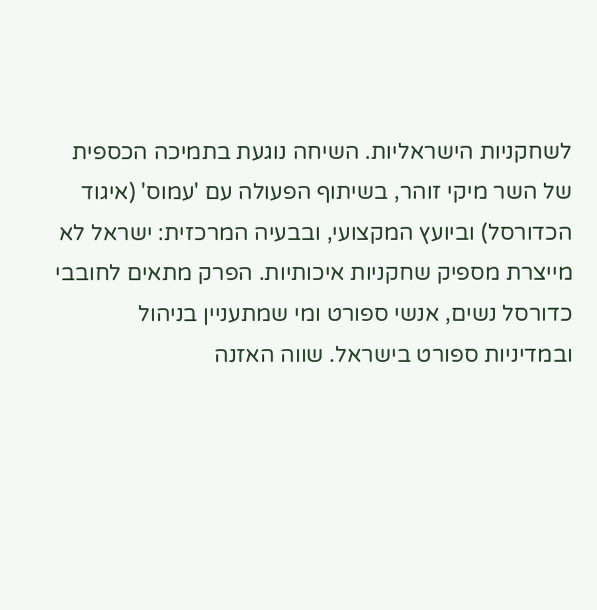לשחקניות הישראליות. השיחה נוגעת בתמיכה הכספית של השר מיקי זוהר, בשיתוף הפעולה עם 'עמוס' (איגוד הכדורסל) וביועץ המקצועי, ובבעיה המרכזית: ישראל לא מייצרת מספיק שחקניות איכותיות. הפרק מתאים לחובבי כדורסל נשים, אנשי ספורט ומי שמתעניין בניהול ובמדיניות ספורט בישראל. שווה האזנה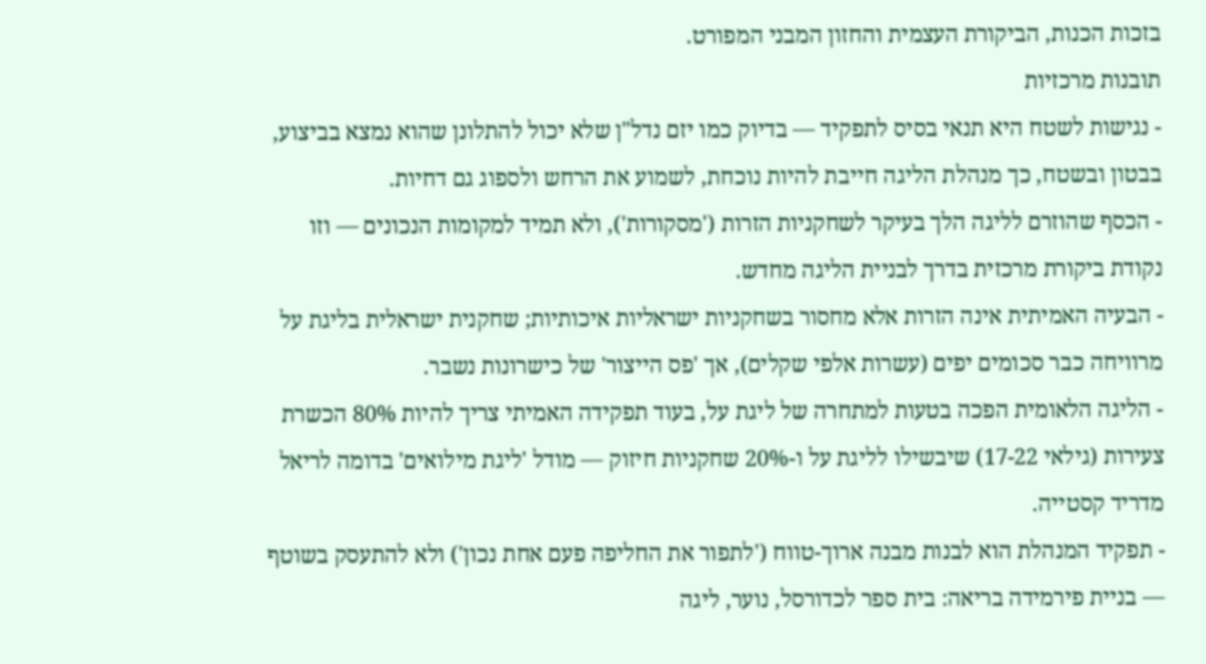בזכות הכנות, הביקורת העצמית והחזון המבני המפורט.
תובנות מרכזיות
- נגישות לשטח היא תנאי בסיס לתפקיד — בדיוק כמו יזם נדל"ן שלא יכול להתלונן שהוא נמצא בביצוע, בבטון ובשטח, כך מנהלת הליגה חייבת להיות נוכחת, לשמוע את הרחש ולספוג גם דחיות.
- הכסף שהוזרם לליגה הלך בעיקר לשחקניות הזרות ('מסקורות'), ולא תמיד למקומות הנכונים — וזו נקודת ביקורת מרכזית בדרך לבניית הליגה מחדש.
- הבעיה האמיתית אינה הזרות אלא מחסור בשחקניות ישראליות איכותיות; שחקנית ישראלית בליגת על מרוויחה כבר סכומים יפים (עשרות אלפי שקלים), אך 'פס הייצור' של כישרונות נשבר.
- הליגה הלאומית הפכה בטעות למתחרה של ליגת על, בעוד תפקידה האמיתי צריך להיות 80% הכשרת צעירות (גילאי 17-22) שיבשילו לליגת על ו-20% שחקניות חיזוק — מודל 'ליגת מילואים' בדומה לריאל מדריד קסטייה.
- תפקיד המנהלת הוא לבנות מבנה ארוך-טווח ('לתפור את החליפה פעם אחת נכון') ולא להתעסק בשוטף — בניית פירמידה בריאה: בית ספר לכדורסל, נוער, ליגה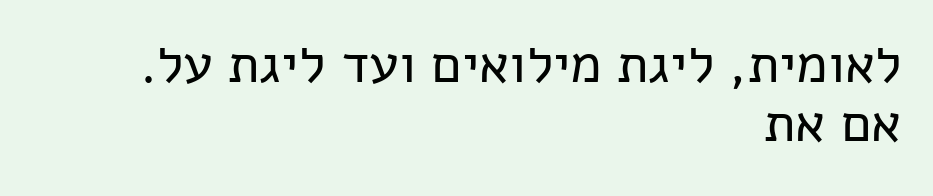לאומית, ליגת מילואים ועד ליגת על.
אם את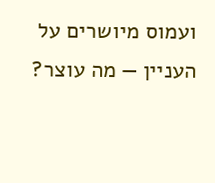ועמוס מיושרים על העניין — מה עוצר?